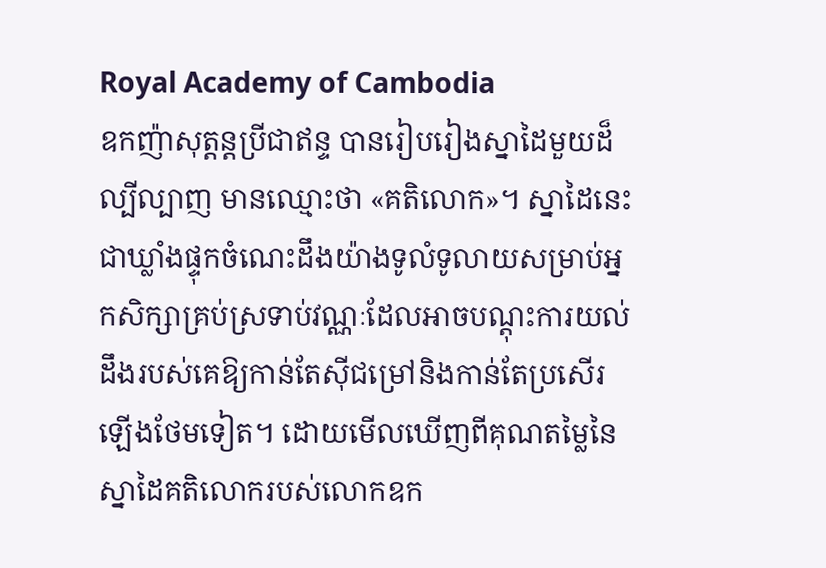Royal Academy of Cambodia
ឧកញ៉ាសុត្តន្តប្រីជាឥន្ទ បានរៀបរៀងស្នាដៃមួយដ៏ល្បីល្បាញ មានឈ្មោះថា «គតិលោក»។ ស្នាដៃនេះជាឃ្លាំងផ្ទុកចំណេះដឹងយ៉ាងទូលំទូលាយសម្រាប់អ្នកសិក្សាគ្រប់ស្រទាប់វណ្ណៈដែលអាចបណ្តុះការយល់ដឹងរបស់គេឱ្យកាន់តែស៊ីជម្រៅនិងកាន់តែប្រសើរឡើងថែមទៀត។ ដោយមើលឃើញពីគុណតម្លៃនៃស្នាដៃគតិលោករបស់លោកឧក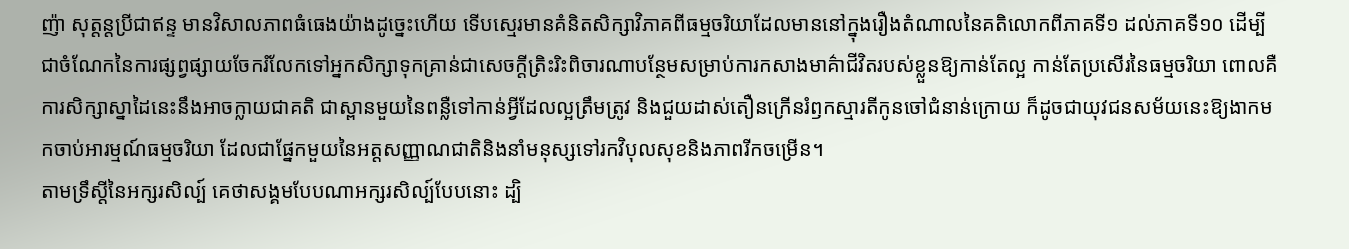ញ៉ា សុត្តន្តប្រីជាឥន្ទ មានវិសាលភាពធំធេងយ៉ាងដូច្នេះហើយ ទើបស្មេរមានគំនិតសិក្សាវិភាគពីធម្មចរិយាដែលមាននៅក្នុងរឿងតំណាលនៃគតិលោកពីភាគទី១ ដល់ភាគទី១០ ដើម្បីជាចំណែកនៃការផ្សព្វផ្សាយចែករំលែកទៅអ្នកសិក្សាទុកគ្រាន់ជាសេចក្តីត្រិះរិះពិចារណាបន្ថែមសម្រាប់ការកសាងមាគ៌ាជីវិតរបស់ខ្លួនឱ្យកាន់តែល្អ កាន់តែប្រសើរនៃធម្មចរិយា ពោលគឺការសិក្សាស្នាដៃនេះនឹងអាចក្លាយជាគតិ ជាស្ពានមួយនៃពន្លឺទៅកាន់អ្វីដែលល្អត្រឹមត្រូវ និងជួយដាស់តឿនក្រើនរំឭកស្មារតីកូនចៅជំនាន់ក្រោយ ក៏ដូចជាយុវជនសម័យនេះឱ្យងាកមកចាប់អារម្មណ៍ធម្មចរិយា ដែលជាផ្នែកមួយនៃអត្តសញ្ញាណជាតិនិងនាំមនុស្សទៅរកវិបុលសុខនិងភាពរីកចម្រើន។
តាមទ្រឹស្តីនៃអក្សរសិល្ប៍ គេថាសង្គមបែបណាអក្សរសិល្ប៍បែបនោះ ដ្បិ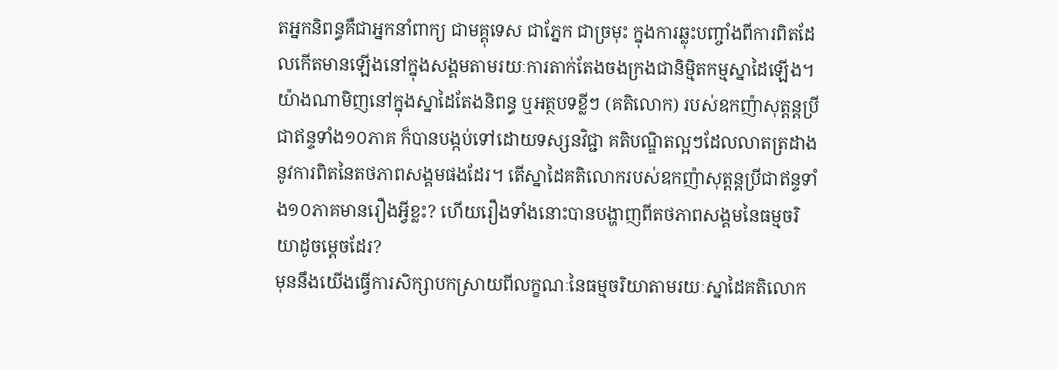តអ្នកនិពន្ធគឺជាអ្នកនាំពាក្យ ជាមគ្គុទេស ជាភ្នែក ជាច្រមុះ ក្នុងការឆ្លុះបញ្ចាំងពីការពិតដែលកើតមានឡើងនៅក្នុងសង្គមតាមរយៈការតាក់តែងចងក្រងជានិម្មិតកម្មស្នាដៃឡើង។ យ៉ាងណាមិញនៅក្នុងស្នាដៃតែងនិពន្ធ ឬអត្ថបទខ្លីៗ (គតិលោក) របស់ឧកញ៉ាសុត្តន្តប្រីជាឥន្ទទាំង១០ភាគ ក៏បានបង្កប់ទៅដោយទស្សនវិជ្ជា គតិបណ្ឌិតល្អៗដែលលាតត្រដាងនូវការពិតនៃតថភាពសង្គមផងដែរ។ តើស្នាដៃគតិលោករបស់ឧកញ៉ាសុត្តន្តប្រីជាឥន្ទទាំង១០ភាគមានរឿងអ្វីខ្លះ? ហើយរឿងទាំងនោះបានបង្ហាញពីតថភាពសង្គមនៃធម្មចរិយាដូចម្តេចដែរ?
មុននឹងយើងធ្វើការសិក្សាបកស្រាយពីលក្ខណៈនៃធម្មចរិយាតាមរយៈស្នាដៃគតិលោក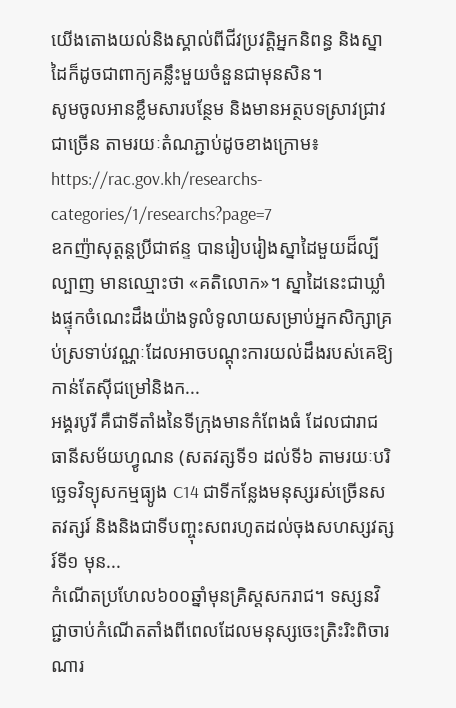យើងតោងយល់និងស្គាល់ពីជីវប្រវត្តិអ្នកនិពន្ធ និងស្នាដៃក៏ដូចជាពាក្យគន្លឹះមួយចំនួនជាមុនសិន។
សូមចូលអានខ្លឹមសារបន្ថែម និងមានអត្ថបទស្រាវជ្រាវជាច្រើន តាមរយៈតំណភ្ជាប់ដូចខាងក្រោម៖
https://rac.gov.kh/researchs-categories/1/researchs?page=7
ឧកញ៉ាសុត្តន្តប្រីជាឥន្ទ បានរៀបរៀងស្នាដៃមួយដ៏ល្បីល្បាញ មានឈ្មោះថា «គតិលោក»។ ស្នាដៃនេះជាឃ្លាំងផ្ទុកចំណេះដឹងយ៉ាងទូលំទូលាយសម្រាប់អ្នកសិក្សាគ្រប់ស្រទាប់វណ្ណៈដែលអាចបណ្តុះការយល់ដឹងរបស់គេឱ្យកាន់តែស៊ីជម្រៅនិងក...
អង្គរបូរី គឺជាទីតាំងនៃទីក្រុងមានកំពែងធំ ដែលជារាជធានីសម័យហ្វូណន (សតវត្សទី១ ដល់ទី៦ តាមរយៈបរិច្ឆេទវិទ្យុសកម្មធ្យូង C14 ជាទីកន្លែងមនុស្សរស់ច្រើនសតវត្សរ៍ និងនិងជាទីបញ្ចុះសពរហូតដល់ចុងសហស្សវត្សរ៍ទី១ មុន...
កំណើតប្រហែល៦០០ឆ្នាំមុនគ្រិស្តសករាជ។ ទស្សនវិជ្ជាចាប់កំណើតតាំងពីពេលដែលមនុស្សចេះត្រិះរិះពិចារណារ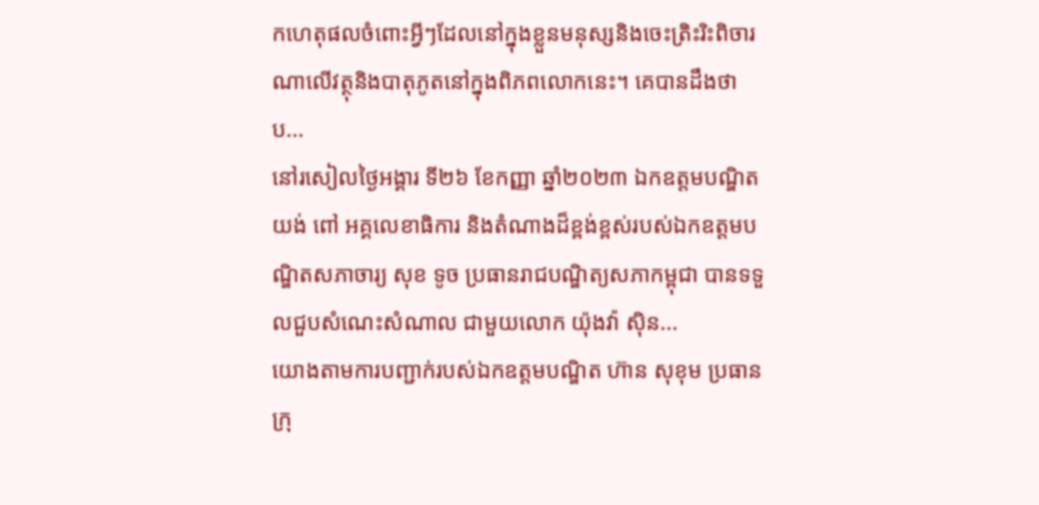កហេតុផលចំពោះអ្វីៗដែលនៅក្នុងខ្លួនមនុស្សនិងចេះត្រិះរិះពិចារណាលើវត្ថុនិងបាតុភូតនៅក្នុងពិភពលោកនេះ។ គេបានដឹងថា ប...
នៅរសៀលថ្ងៃអង្គារ ទី២៦ ខែកញ្ញា ឆ្នាំ២០២៣ ឯកឧត្តមបណ្ឌិត យង់ ពៅ អគ្គលេខាធិការ និងតំណាងដ៏ខ្ពង់ខ្ពស់របស់ឯកឧត្តមបណ្ឌិតសភាចារ្យ សុខ ទូច ប្រធានរាជបណ្ឌិត្យសភាកម្ពុជា បានទទួលជួបសំណេះសំណាល ជាមួយលោក យ៉ុងវ៉ា ស៊ិន...
យោងតាមការបញ្ជាក់របស់ឯកឧត្តមបណ្ឌិត ហ៊ាន សុខុម ប្រធានក្រុ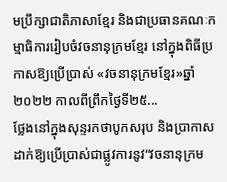មប្រឹក្សាជាតិភាសាខ្មែរ និងជាប្រធានគណៈកម្មាធិការរៀបចំវចនានុក្រមខ្មែរ នៅក្នុងពិធីប្រកាសឱ្យប្រើប្រាស់ «វចនានុក្រមខ្មែរ»ឆ្នាំ២០២២ កាលពីព្រឹកថ្ងៃទី២៥...
ថ្លែងនៅក្នុងសុន្ទរកថាបូកសរុប និងប្រាកាសដាក់ឱ្យប្រើប្រាស់ជាផ្លូវការនូវ“វចនានុក្រម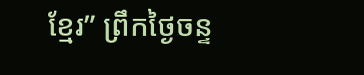ខ្មែរ” ព្រឹកថ្ងៃចន្ទ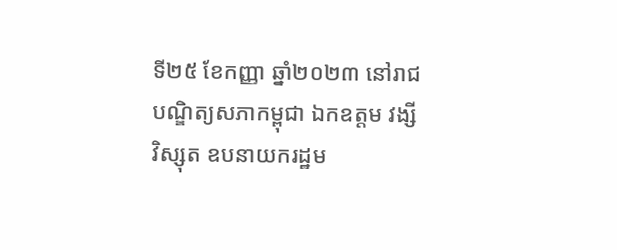ទី២៥ ខែកញ្ញា ឆ្នាំ២០២៣ នៅរាជបណ្ឌិត្យសភាកម្ពុជា ឯកឧត្តម វង្សី វិស្សុត ឧបនាយករដ្ឋម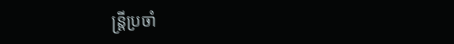ន្រ្តីប្រចាំ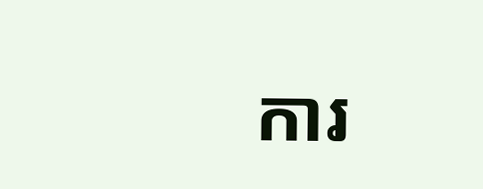ការ